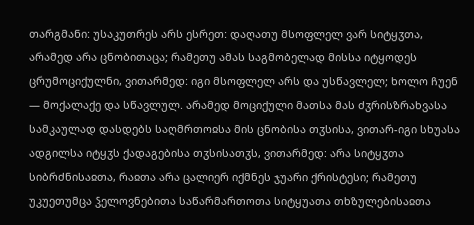თარგმანი: უსაკუთრეს არს ესრეთ: დაღათუ მსოფლელ ვარ სიტყჳთა, არამედ არა ცნობითაცა; რამეთუ ამას საგმობელად მისსა იტყოდეს ცრუმოციქულნი, ვითარმედ: იგი მსოფლელ არს და უსწავლელ; ხოლო ჩუენ — მოქალაქე და სწავლულ. არამედ მოციქული მათსა მას ძჳრისზრახვასა სამკაულად დასდებს საღმრთოჲსა მის ცნობისა თჳსისა, ვითარ-იგი სხუასა ადგილსა იტყჳს ქადაგებისა თჳსისათჳს, ვითარმედ: არა სიტყჳთა სიბრძნისაჲთა, რაჲთა არა ცალიერ იქმნეს ჯუარი ქრისტესი; რამეთუ უკუეთუმცა ჴელოვნებითა საწარმართოთა სიტყუათა თხზულებისაჲთა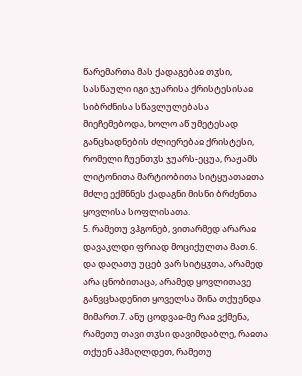წარემართა მას ქადაგებაჲ თჳსი, სასწაული იგი ჯუარისა ქრისტესისაჲ სიბრძნისა სწავლულებასა მიეჩემებოდა, ხოლო აწ უმეტესად განცხადნების ძლიერებაჲ ქრისტესი, რომელი ჩუენთჳს ჯუარს-ეცუა, რაჟამს ლიტონითა მარტიობითა სიტყუათაჲთა მძლე ექმნნეს ქადაგნი მისნი ბრძენთა ყოვლისა სოფლისათა.
5. რამეთუ ვჰგონებ, ვითარმედ არარაჲ დავაკლდი ფრიად მოციქულთა მათ.6. და დაღათუ უცებ ვარ სიტყჳთა, არამედ არა ცნობითაცა, არამედ ყოვლითავე განვცხადენით ყოველსა შინა თქუენდა მიმართ.7. ანუ ცოდვაჲ-მე რაჲ ვქმენა, რამეთუ თავი თჳსი დავიმდაბლე, რაჲთა თქუენ აჰმაღლდეთ, რამეთუ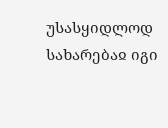უსასყიდლოდ სახარებაჲ იგი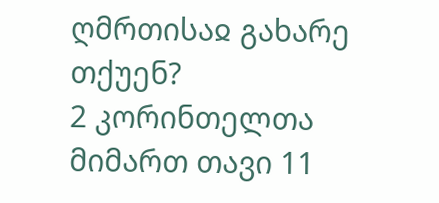ღმრთისაჲ გახარე თქუენ?
2 კორინთელთა მიმართ თავი 11